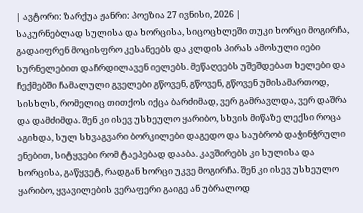| ავტორი: ზარქუა ჟანრი: პოეზია 27 ივნისი, 2026 |
საკურნებლად სულისა და ხორცისა, სიცოცხლეში თუკი ხორცი მოგირჩა, გადაიფრენ მოცისფრო კესანეებს და კლდის პირას ამოსული იები სურნელებით დაჩრდილავენ იელებს. მეწაღეებს უშეშდებათ ხელები და ჩექმებში ჩამალული გველები გწოვენ, გწოვენ, გწოვენ უმისამართოდ, სისხლს, რომელიც თითქოს იქცა ბარძიმად, ვერ გამრავლდა, ვერ დაშრა და დამძიმდა. შენ კი ისევ უსხეულო ყარიბო, სხვის მიწაზე ლექსი როცა აგიხდა, სულ სხვაგვარი ბორკილები დაგედო და საუბრობ დაჭინჭრული ენებით, სიტყვები რომ ტაეპებად დააბა. კავშირებს კი სულისა და ხორცისა, გაწყვეტ, რადგან ხორცი უკვე მოგირჩა. შენ კი ისევ უსხეულო ყარიბო, ყვავილების ვერაფერი გაიგე ან უბრალოდ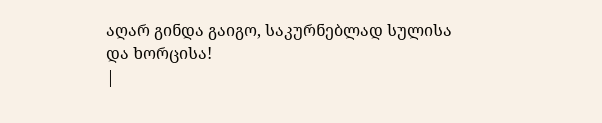აღარ გინდა გაიგო, საკურნებლად სულისა და ხორცისა!
|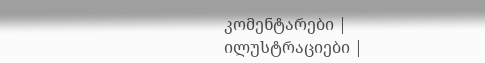კომენტარები |
ილუსტრაციები |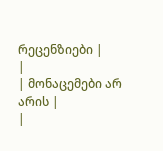რეცენზიები |
|
| მონაცემები არ არის |
|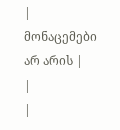| მონაცემები არ არის |
|
|